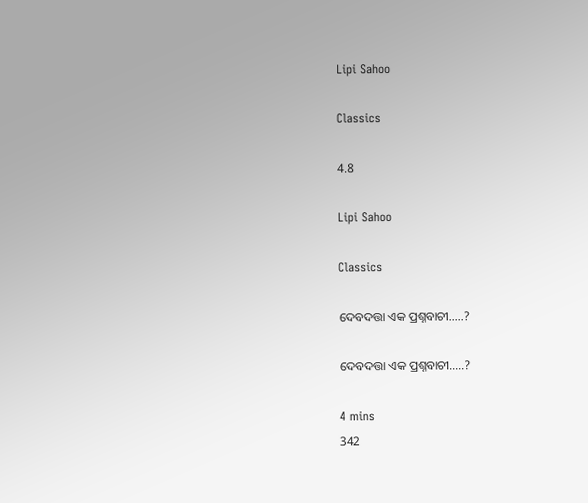Lipi Sahoo

Classics

4.8

Lipi Sahoo

Classics

ଦେବଦତ୍ତା ଏକ ପ୍ରଶ୍ନବାଚୀ.....?

ଦେବଦତ୍ତା ଏକ ପ୍ରଶ୍ନବାଚୀ.....?

4 mins
342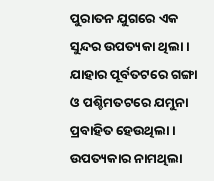ପୁରାତନ ଯୁଗରେ ଏକ ସୁନ୍ଦର ଉପତ୍ୟକା ଥିଲା । ଯାହାର ପୂର୍ବତଟରେ ଗଙ୍ଗା ଓ ପଶ୍ଚିମତଟରେ ଯମୁନା ପ୍ରବାହିତ ହେଉଥିଲା । ଉପତ୍ୟକାର ନାମଥିଲା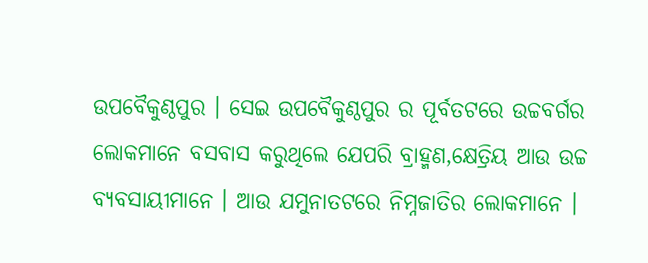ଉପବୈକୁଣ୍ଠପୁର । ସେଇ ଉପବୈକୁଣ୍ଠପୁର ର ପୂର୍ବତଟରେ ଉଚ୍ଚବର୍ଗର ଲୋକମାନେ ବସବାସ କରୁଥିଲେ ଯେପରି ବ୍ରାହ୍ମଣ,କ୍ଷେତ୍ରିୟ ଆଉ ଉଚ୍ଚ ବ୍ୟବସାୟୀମାନେ । ଆଉ ଯମୁନାତଟରେ ନିମ୍ନଜାତିର ଲୋକମାନେ ।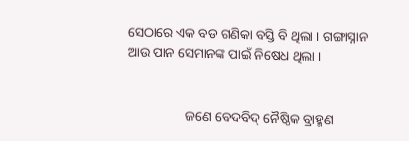ସେଠାରେ ଏକ ବଡ ଗଣିକା ବସ୍ତି ବି ଥିଲା । ଗଙ୍ଗାସ୍ନାନ ଆଉ ପାନ ସେମାନଙ୍କ ପାଇଁ ନିଷେଧ ଥିଲା ।


                 ଜଣେ ବେଦବିଦ୍ ନୈଷ୍ଠିକ ବ୍ରାହ୍ମଣ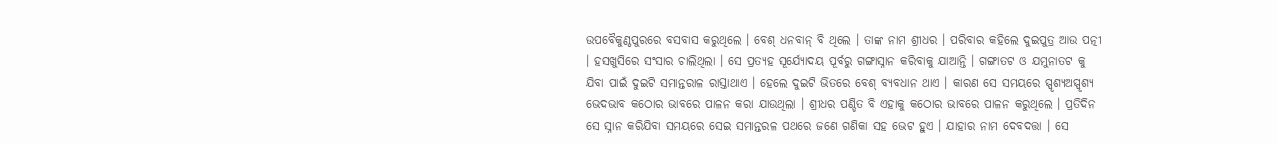ଉପବୈକୁଣ୍ଠପୁରରେ ବସବାସ କରୁଥିଲେ । ବେଶ୍ ଧନବାନ୍ ବି ଥିଲେ । ତାଙ୍କ ନାମ ଶ୍ରୀଧର । ପରିବାର କହିଲେ ଦୁଇପୁତ୍ର ଆଉ ପତ୍ନୀ । ହସଖୁସିରେ ସଂସାର ଚାଲିଥିଲା । ସେ ପ୍ରତ୍ୟହ ସୂର୍ଯ୍ୟୋଦୟ ପୂର୍ବରୁ ଗଙ୍ଗାସ୍ନାନ କରିବାକୁ ଯାଆନ୍ତି । ଗଙ୍ଗାତଟ ଓ ଯମୁନାତଟ କୁ ଯିବା ପାଇଁ ଦୁଇଟି ସମାନ୍ତରାଳ ରାସ୍ତାଥାଏ । ହେଲେ ଦୁଇଟି ଭିତରେ ବେଶ୍ ବ୍ୟବଧାନ ଥାଏ । କାରଣ ସେ ସମୟରେ ସ୍ପୃଶ୍ୟଅସ୍ପୃଶ୍ୟ ଭେଦଭାବ କଠୋର ଭାବରେ ପାଳନ କରା ଯାଉଥିଲା । ଶ୍ରୀଧର ପଣ୍ଡିତ ବି ଏହାକୁ କଠୋର ଭାବରେ ପାଳନ କରୁଥିଲେ । ପ୍ରତିଦିନ ସେ ସ୍ନାନ କରିଯିବା ସମୟରେ ସେଇ ସମାନ୍ତରଳ ପଥରେ ଜଣେ ଗଣିକା ସହ ଭେଟ ହୁଏ । ଯାହାର ନାମ ଦେବଦତ୍ତା । ସେ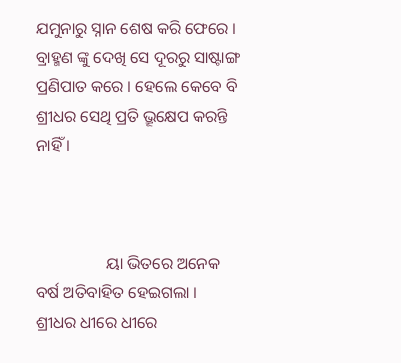ଯମୁନାରୁ ସ୍ନାନ ଶେଷ କରି ଫେରେ । ବ୍ରାହ୍ମଣ ଙ୍କୁ ଦେଖି ସେ ଦୂରରୁ ସାଷ୍ଟାଙ୍ଗ ପ୍ରଣିପାତ କରେ । ହେଲେ କେବେ ବି ଶ୍ରୀଧର ସେଥି ପ୍ରତି ଭ୍ରୂକ୍ଷେପ କରନ୍ତି ନାହିଁ ।



                 ୟା ଭିତରେ ଅନେକ ବର୍ଷ ଅତିବାହିତ ହେଇଗଲା । ଶ୍ରୀଧର ଧୀରେ ଧୀରେ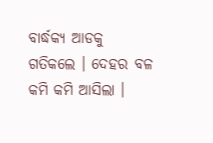ବାର୍ଦ୍ଧକ୍ଯ ଆଡକୁ ଗତିକଲେ । ଦେହର ବଳ କମି କମି ଆସିଲା ।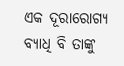ଏକ ଦୂରାରୋଗ୍ଯ ବ୍ୟାଧି ବି ତାଙ୍କୁ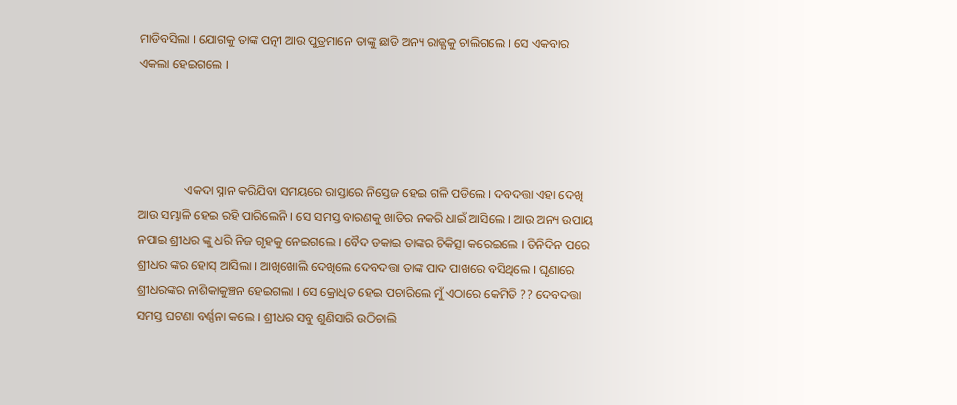ମାଡିବସିଲା । ଯୋଗକୁ ତାଙ୍କ ପତ୍ନୀ ଆଉ ପୁତ୍ରମାନେ ତାଙ୍କୁ ଛାଡି ଅନ୍ୟ ରାଜ୍ଯକୁ ଚାଲିଗଲେ । ସେ ଏକବାର ଏକଲା ହେଇଗଲେ ।




               ଏକଦା ସ୍ନାନ କରିଯିବା ସମୟରେ ରାସ୍ତାରେ ନିସ୍ତେଜ ହେଇ ଗଳି ପଡିଲେ । ଦବଦତ୍ତା ଏହା ଦେଖି ଆଉ ସମ୍ଭାଳି ହେଇ ରହି ପାରିଲେନି । ସେ ସମସ୍ତ ବାରଣକୁ ଖାତିର ନକରି ଧାଇଁ ଆସିଲେ । ଆଉ ଅନ୍ୟ ଉପାୟ ନପାଇ ଶ୍ରୀଧର ଙ୍କୁ ଧରି ନିଜ ଗୃହକୁ ନେଇଗଲେ । ବୈଦ ଡକାଇ ତାଙ୍କର ଚିକିତ୍ସା କରେଇଲେ । ତିନିଦିନ ପରେ ଶ୍ରୀଧର ଙ୍କର ହୋସ୍ ଆସିଲା । ଆଖିଖୋଲି ଦେଖିଲେ ଦେବଦତ୍ତା ତାଙ୍କ ପାଦ ପାଖରେ ବସିଥିଲେ । ଘୃଣାରେ ଶ୍ରୀଧରଙ୍କର ନାଶିକାକୁଞ୍ଚନ ହେଇଗଲା । ସେ କ୍ରୋଧିତ ହେଇ ପଚାରିଲେ ମୁଁ ଏଠାରେ କେମିତି ?? ଦେବଦତ୍ତା ସମସ୍ତ ଘଟଣା ବର୍ଣ୍ଣନା କଲେ । ଶ୍ରୀଧର ସବୁ ଶୁଣିସାରି ଉଠିଚାଲି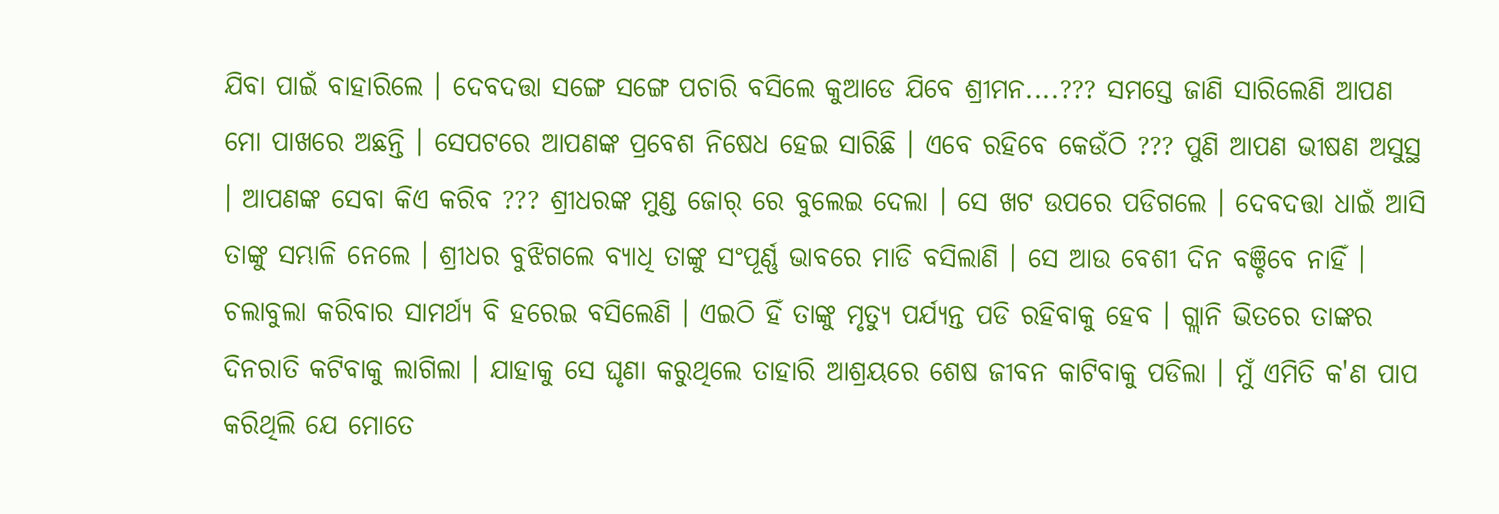ଯିବା ପାଇଁ ବାହାରିଲେ । ଦେବଦତ୍ତା ସଙ୍ଗେ ସଙ୍ଗେ ପଚାରି ବସିଲେ କୁଆଡେ ଯିବେ ଶ୍ରୀମନ....??? ସମସ୍ତେ ଜାଣି ସାରିଲେଣି ଆପଣ ମୋ ପାଖରେ ଅଛନ୍ତି । ସେପଟରେ ଆପଣଙ୍କ ପ୍ରବେଶ ନିଷେଧ ହେଇ ସାରିଛି । ଏବେ ରହିବେ କେଉଁଠି ??? ପୁଣି ଆପଣ ଭୀଷଣ ଅସୁସ୍ଥ । ଆପଣଙ୍କ ସେବା କିଏ କରିବ ??? ଶ୍ରୀଧରଙ୍କ ମୁଣ୍ଡ ଜୋର୍ ରେ ବୁଲେଇ ଦେଲା । ସେ ଖଟ ଉପରେ ପଡିଗଲେ । ଦେବଦତ୍ତା ଧାଇଁ ଆସି ତାଙ୍କୁ ସମ୍ଭାଳି ନେଲେ । ଶ୍ରୀଧର ବୁଝିଗଲେ ବ୍ୟାଧି ତାଙ୍କୁ ସଂପୂର୍ଣ୍ଣ ଭାବରେ ମାଡି ବସିଲାଣି । ସେ ଆଉ ବେଶୀ ଦିନ ବଞ୍ଚିବେ ନାହିଁ । ଚଲାବୁଲା କରିବାର ସାମର୍ଥ୍ଯ ବି ହରେଇ ବସିଲେଣି । ଏଇଠି ହିଁ ତାଙ୍କୁ ମୃତ୍ୟୁ ପର୍ଯ୍ଯନ୍ତ ପଡି ରହିବାକୁ ହେବ । ଗ୍ଲାନି ଭିତରେ ତାଙ୍କର ଦିନରାତି କଟିବାକୁ ଲାଗିଲା । ଯାହାକୁ ସେ ଘୃଣା କରୁଥିଲେ ତାହାରି ଆଶ୍ରୟରେ ଶେଷ ଜୀବନ କାଟିବାକୁ ପଡିଲା । ମୁଁ ଏମିତି କ'ଣ ପାପ କରିଥିଲି ଯେ ମୋତେ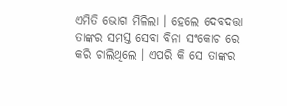ଏମିତି ଭୋଗ ମିଳିଲା । ହେଲେ ଦେବଦତ୍ତା ତାଙ୍କର ସମସ୍ତ ସେବା ବିନା ସଂକୋଚ ରେ କରି ଚାଲିଥିଲେ । ଏପରି କି ସେ ତାଙ୍କର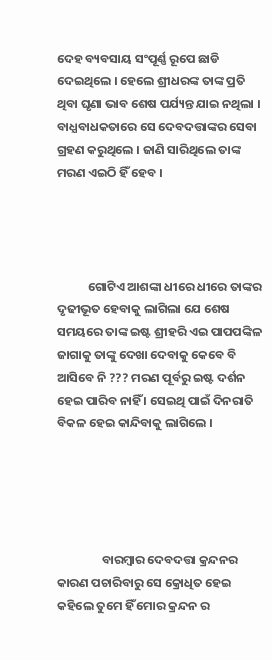ଦେହ ବ୍ୟବସାୟ ସଂପୂର୍ଣ୍ଣ ରୂପେ ଛାଡି ଦେଇଥିଲେ । ହେଲେ ଶ୍ରୀଧରଙ୍କ ତାଙ୍କ ପ୍ରତି ଥିବା ଘୃଣା ଭାବ ଶେଷ ପର୍ଯ୍ୟନ୍ତ ଯାଇ ନଥିଲା । ବାଧ୍ଯବାଧକତାରେ ସେ ଦେବଦତ୍ତାଙ୍କର ସେବା ଗ୍ରହଣ କରୁଥିଲେ । ଜାଣି ସାରିଥିଲେ ତାଙ୍କ ମରଣ ଏଇଠି ହିଁ ହେବ ।




           ଗୋଟିଏ ଆଶଙ୍କା ଧୀରେ ଧୀରେ ତାଙ୍କର ଦୃଢୀଭୂତ ହେବାକୁ ଲାଗିଲା ଯେ ଶେଷ ସମୟରେ ତାଙ୍କ ଇଷ୍ଟ ଶ୍ରୀହରି ଏଇ ପାପପଙ୍କିଳ ଜାଗାକୁ ତାଙ୍କୁ ଦେଖା ଦେବାକୁ କେବେ ବି ଆସିବେ ନି ??? ମରଣ ପୂର୍ବରୁ ଇଷ୍ଟ ଦର୍ଶନ ହେଇ ପାରିବ ନାହିଁ । ସେଇଥି ପାଇଁ ଦିନରାତି ବିକଳ ହେଇ କାନ୍ଦିବାକୁ ଲାଗିଲେ ।





                ବାରମ୍ବାର ଦେବଦତ୍ତା କ୍ରନ୍ଦନର କାରଣ ପଚାରିବାରୁ ସେ କ୍ରୋଧିତ ହେଇ କହିଲେ ତୁମେ ହିଁ ମୋର କ୍ରନ୍ଦନ ର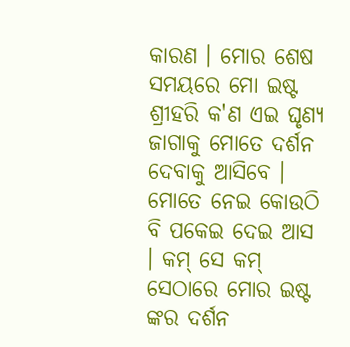କାରଣ । ମୋର ଶେଷ ସମୟରେ ମୋ ଇଷ୍ଟ ଶ୍ରୀହରି କ'ଣ ଏଇ ଘୃଣ୍ୟ ଜାଗାକୁ ମୋତେ ଦର୍ଶନ ଦେବାକୁ ଆସିବେ । ମୋତେ ନେଇ କୋଉଠି ବି ପକେଇ ଦେଇ ଆସ । କମ୍ ସେ କମ୍ ସେଠାରେ ମୋର ଇଷ୍ଟ ଙ୍କର ଦର୍ଶନ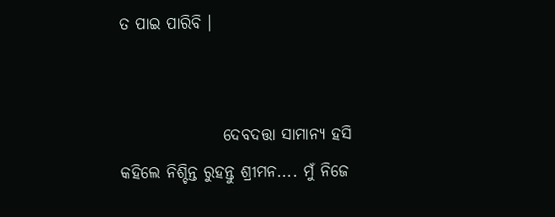ତ ପାଇ ପାରିବି ।


                ଦେବଦତ୍ତା ସାମାନ୍ୟ ହସି କହିଲେ ନିଶ୍ଚିନ୍ତ ରୁହନ୍ତୁ ଶ୍ରୀମନ.... ମୁଁ ନିଜେ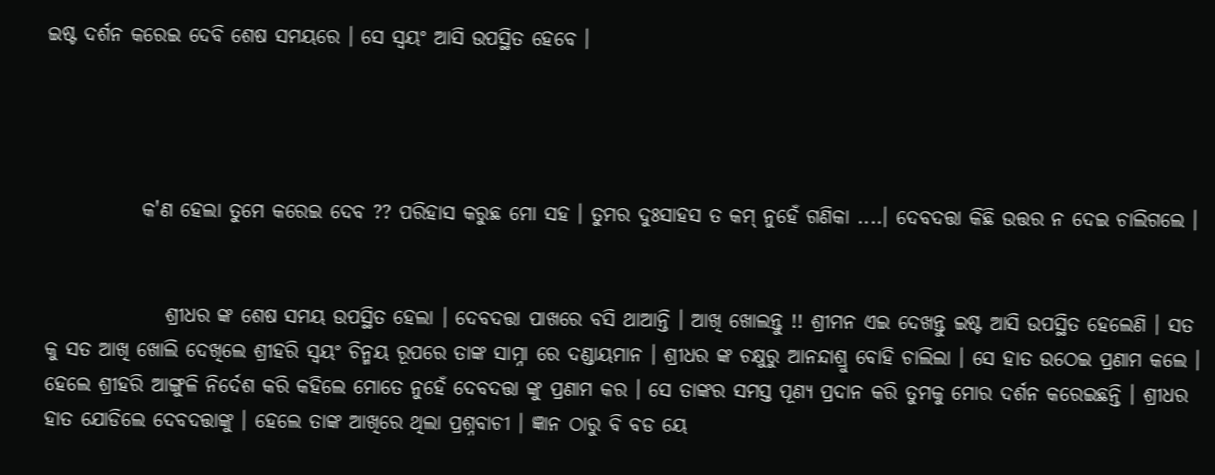ଇଷ୍ଟ ଦର୍ଶନ କରେଇ ଦେବି ଶେଷ ସମୟରେ । ସେ ସ୍ବୟଂ ଆସି ଉପସ୍ଥିତ ହେବେ ।




            କ'ଣ ହେଲା ତୁମେ କରେଇ ଦେବ ?? ପରିହାସ କରୁଛ ମୋ ସହ । ତୁମର ଦୁଃସାହସ ତ କମ୍ ନୁହେଁ ଗଣିକା ....। ଦେବଦତ୍ତା କିଛି ଉତ୍ତର ନ ଦେଇ ଚାଲିଗଲେ ।


               ଶ୍ରୀଧର ଙ୍କ ଶେଷ ସମୟ ଉପସ୍ଥିତ ହେଲା । ଦେବଦତ୍ତା ପାଖରେ ବସି ଥାଆନ୍ତି । ଆଖି ଖୋଲନ୍ତୁ !! ଶ୍ରୀମନ ଏଇ ଦେଖନ୍ତୁ ଇଷ୍ଟ ଆସି ଉପସ୍ଥିତ ହେଲେଣି । ସତ କୁ ସତ ଆଖି ଖୋଲି ଦେଖିଲେ ଶ୍ରୀହରି ସ୍ବୟଂ ଚିନ୍ମୟ ରୂପରେ ତାଙ୍କ ସାମ୍ନା ରେ ଦଣ୍ଡାୟମାନ । ଶ୍ରୀଧର ଙ୍କ ଚକ୍ଷୁରୁ ଆନନ୍ଦାଶ୍ରୁ ବୋହି ଚାଲିଲା । ସେ ହାତ ଉଠେଇ ପ୍ରଣାମ କଲେ । ହେଲେ ଶ୍ରୀହରି ଆଙ୍ଗୁଳି ନିର୍ଦେଶ କରି କହିଲେ ମୋତେ ନୁହେଁ ଦେବଦତ୍ତା ଙ୍କୁ ପ୍ରଣାମ କର । ସେ ତାଙ୍କର ସମସ୍ତ ପୂଣ୍ୟ ପ୍ରଦାନ କରି ତୁମକୁ ମୋର ଦର୍ଶନ କରେଇଛନ୍ତି । ଶ୍ରୀଧର ହାତ ଯୋଡିଲେ ଦେବଦତ୍ତାଙ୍କୁ । ହେଲେ ତାଙ୍କ ଆଖିରେ ଥିଲା ପ୍ରଶ୍ନବାଚୀ । ଜ୍ଞାନ ଠାରୁ ବି ବଡ ୟେ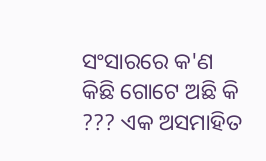ସଂସାରରେ କ'ଣ କିଛି ଗୋଟେ ଅଛି କି ??? ଏକ ଅସମାହିତ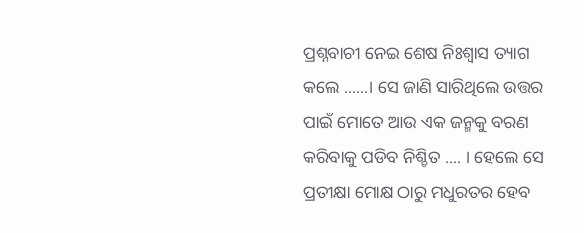ପ୍ରଶ୍ନବାଚୀ ନେଇ ଶେଷ ନିଃଶ୍ବାସ ତ୍ୟାଗ କଲେ ......। ସେ ଜାଣି ସାରିଥିଲେ ଉତ୍ତର ପାଇଁ ମୋତେ ଆଉ ଏକ ଜନ୍ମକୁ ବରଣ କରିବାକୁ ପଡିବ ନିଶ୍ଚିତ .... । ହେଲେ ସେ ପ୍ରତୀକ୍ଷା ମୋକ୍ଷ ଠାରୁ ମଧୁରତର ହେବ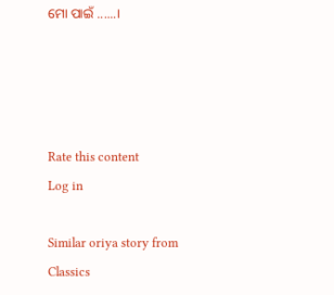ମୋ ପାଇଁ ......।




Rate this content
Log in

Similar oriya story from Classics